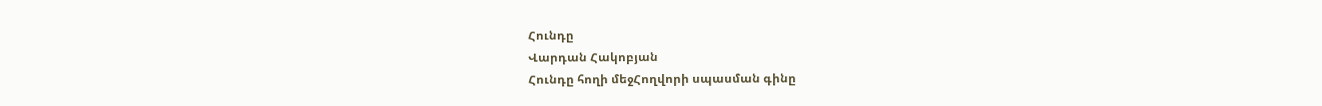Հունդը
Վարդան Հակոբյան
Հունդը հողի մեջՀողվորի սպասման գինը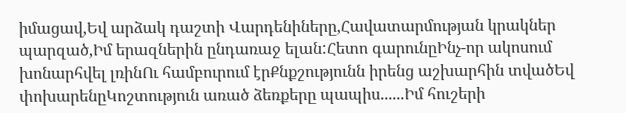իմացավ,Եվ արձակ դաշտի Վարդենիները,Հավատարմության կրակներ պարզած,Իմ երազներին ընդառաջ ելան:Հետո գարունըԻնչ-որ ակոսում խոնարհվել լռինՈւ համբուրում էրՔնքշությունն իրենց աշխարհին տվածԵվ փոխարենըԿոշտություն առած ձեռքերը պապիս......Իմ հուշերի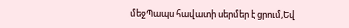մեջՊապս հավատի սերմեր է ցրում,Եվ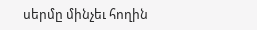սերմը մինչեւ հողին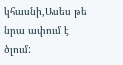կհասնի,Ասես թե նրա ափում է ծլում: